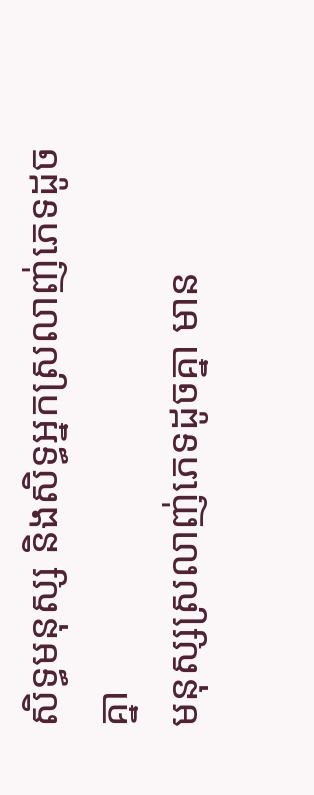សិទ្ធមនុស្ស និងសិទ្ធអ្នកស្រលាញ់ភេទដូចគ្នា
មនុស្សស្រលាញ់ភេទដូចគ្នា មាន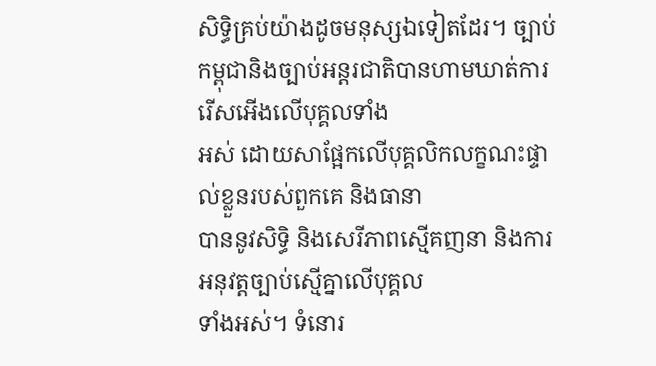សិទ្ធិគ្រប់យ៉ាងដូចមនុស្សឯទៀតដែរ។ ច្បាប់កម្ពុជានិងច្បាប់អន្តរជាតិបានហាមឃាត់ការរើសអើងលើបុគ្គលទាំង
អស់ ដោយសាផ្អែកលើបុគ្គលិកលក្ខណះផ្ទាល់ខ្លួនរបស់ពួកគេ និងធានា
បាននូវសិទ្ធិ និងសេរីភាពស្មើគញនា និងការអនុវត្តច្បាប់ស្មើគ្នាលើបុគ្គល
ទាំងអស់។ ទំនោរ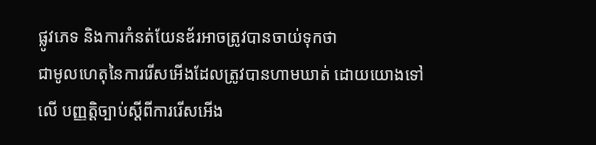ផ្លូវភេទ និងការកំនត់យែនឌ័រអាចត្រូវបានចាយ់ទុកថា
ជាមូលហេតុនៃការរើសអើងដែលត្រូវបានហាមឃាត់ ដោយយោងទៅ
លើ បញ្ញត្តិច្បាប់ស្តីពីការរើសអើង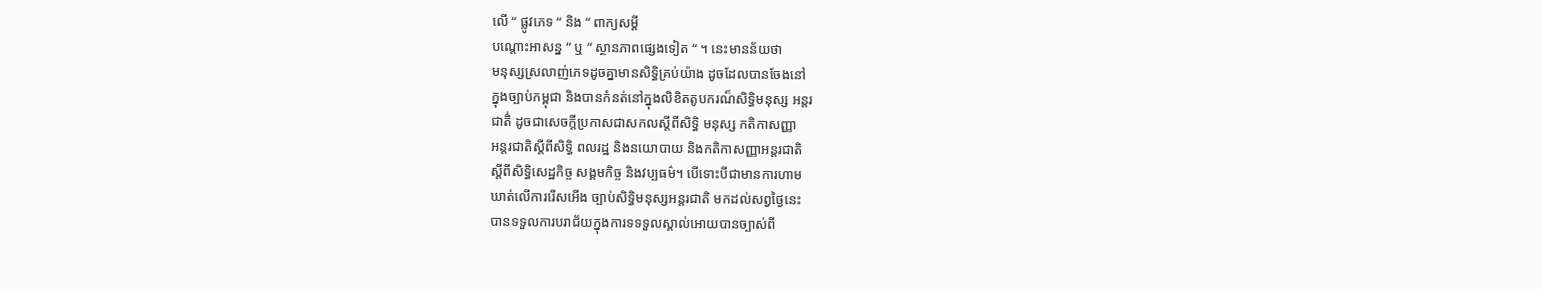លើ “ ផ្លូវភេទ “ និង “ ពាក្យសម្តី
បណ្តោះអាសន្ន “ ឬ “ ស្ថានភាពផ្សេងទៀត “ ។ នេះមានន័យថា
មនុស្សស្រលាញ់ភេទដូចគ្នាមានសិទ្ធិគ្រប់យ៉ាង ដូចដែលបានចែងនៅ
ក្នុងច្បាប់កម្ពុជា និងបានកំនត់នៅក្នុងលិខិតតូបករណ៏សិទ្ធិមនុស្ស អន្តរ
ជាតិ់ ដូចជាសេចក្តីប្រកាសជាសកលស្តីពីសិទ្ធិ មនុស្ស កតិកាសញ្ញា
អន្តរជាតិស្តីពីសិទ្ធិ ពលរដ្ឋ និងនយោបាយ និងកតិកាសញ្ញាអន្តរជាតិ
ស្តីពីសិទ្ធិសេដ្ឋកិច្ច សង្គមកិច្ច និងវប្បធម៌។ បើទោះបីជាមានការហាម
ឃាត់លើការរើសអើង ច្បាប់សិទ្ធិមនុស្សអន្តរជាតិ មកដល់សព្វថ្ងៃនេះ
បានទទួលការបរាជ័យក្នុងការទទទួលស្គាល់អោយបានច្បាស់ពី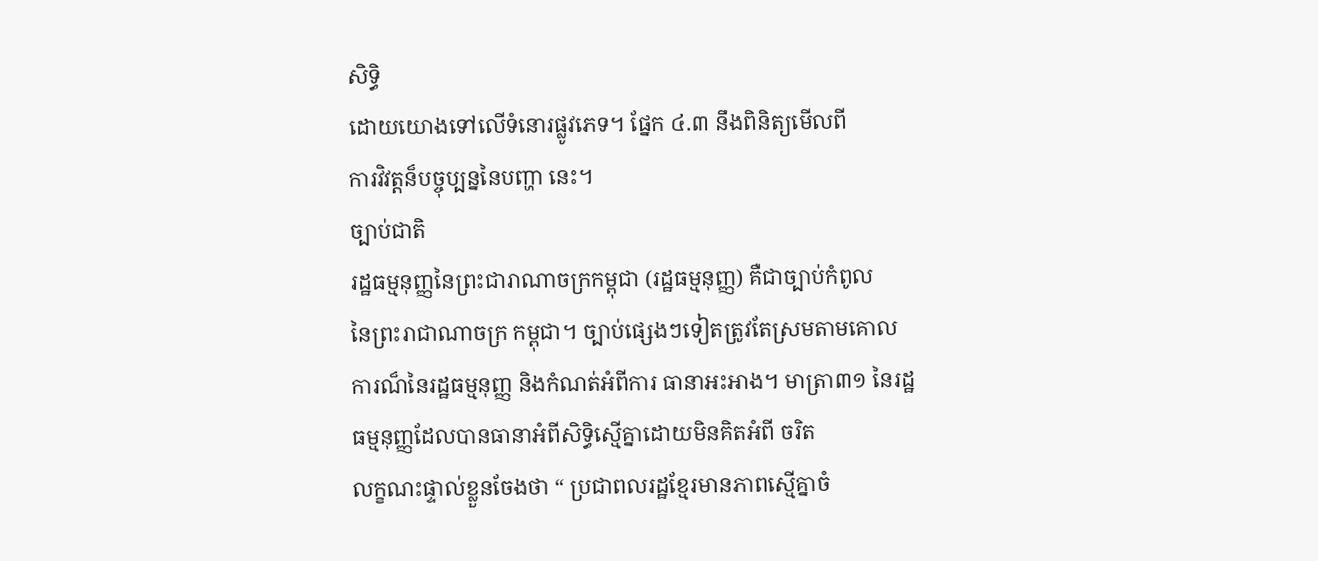សិទ្ធិ
ដោយយោងទៅលើទំនោរផ្លូវភេទ។ ផ្នែក ៤.៣ នឹងពិនិត្យមើលពី
ការវិវត្តន៏បច្ចុប្បន្ននៃបញ្ហា នេះ។
ច្បាប់ជាតិ
រដ្ឋធម្មនុញ្ញនៃព្រះជារាណាចក្រកម្ពុជា (រដ្ឋធម្មនុញ្ញ) គឺជាច្បាប់កំពូល
នៃព្រះរាជាណាចក្រ កម្ពុជា។ ច្បាប់ផ្សេងៗទៀតត្រូវតែស្រមតាមគោល
ការណ៏នៃរដ្ឋធម្មនុញ្ញ និងកំណត់អំពីការ ធានាអះអាង។ មាត្រា៣១ នៃរដ្ឋធម្មនុញ្ញដែលបានធានាអំពីសិទ្ធិស្មើគ្នាដោយមិនគិតអំពី ចរិត
លក្ខណះផ្ទាល់ខ្លួនចែងថា “ ប្រជាពលរដ្ឋខ្មែរមានភាពស្មើគ្នាចំ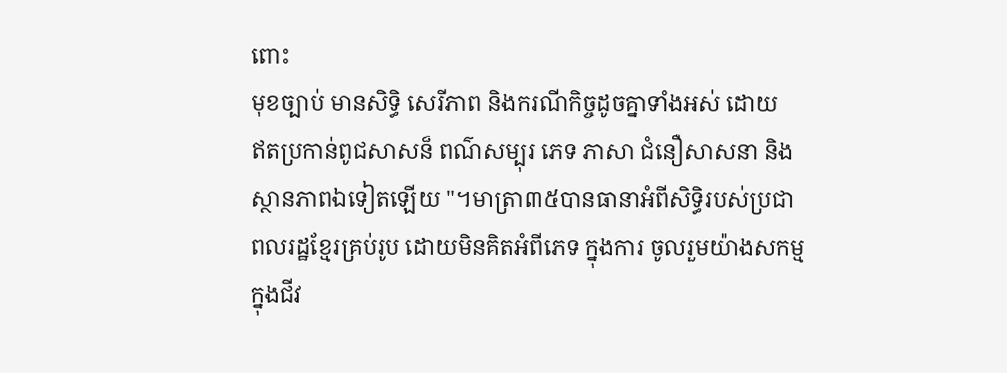ពោះ
មុខច្បាប់ មានសិទ្ធិ សេរីភាព និងករណីកិច្ចដូចគ្នាទាំងអស់ ដោយ
ឥតប្រកាន់ពូជសាសន៏ ពណ៌សម្បុរ ភេទ ភាសា ជំនឿសាសនា និង
ស្ថានភាពឯទៀតឡើយ "។មាត្រា៣៥បានធានាអំពីសិទ្ធិរបស់ប្រជា
ពលរដ្ឋខ្មែរគ្រប់រូប ដោយមិនគិតអំពីភេទ ក្នុងការ ចូលរួមយ៉ាងសកម្ម
ក្នុងជីវ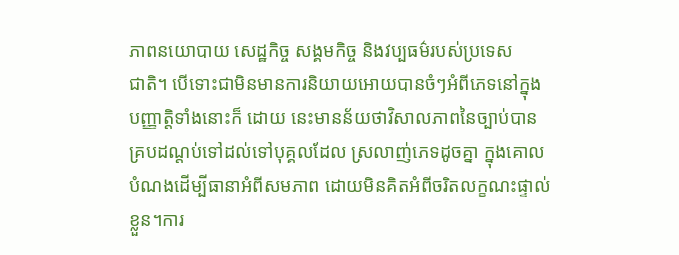ភាពនយោបាយ សេដ្ឋកិច្ច សង្គមកិច្ច និងវប្បធម៌របស់ប្រទេស
ជាតិ។ បើទោះជាមិនមានការនិយាយអោយបានចំៗអំពីភេទនៅក្នុង
បញ្ញាត្តិទាំងនោះក៏ ដោយ នេះមានន័យថាវិសាលភាពនៃច្បាប់បាន
គ្របដណ្តប់ទៅដល់ទៅបុគ្គលដែល ស្រលាញ់ភេទដូចគ្នា ក្នុងគោល
បំណងដើម្បីធានាអំពីសមភាព ដោយមិនគិតអំពីចរិតលក្ខណះផ្ទាល់
ខ្លួន។ការ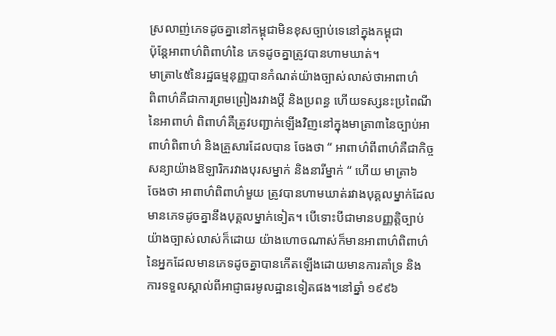ស្រលាញ់ភេទដូចគ្នានៅកម្ពុជាមិនខុសច្បាប់ទេនៅក្នុងកម្ពុជា
ប៉ុន្តែអាពាហ៌ពិពាហ៌នៃ ភេទដូចគ្នាត្រូវបានហាមឃាត់។
មាត្រា៤៥នៃរដ្ឋធម្មនុញ្ញបានកំណត់យ៉ាងច្បាស់លាស់ថាអាពាហ៌
ពិពាហ៌គឺជាការព្រមព្រៀងរវាងប្តី និងប្រពន្ធ ហើយទស្សនះប្រពៃណី
នៃអាពាហ៌ ពិពាហ៌គឺត្រូវបញ្ជាក់ឡើងវិញនៅក្នុងមាត្រា៣នៃច្បាប់អា
ពាហ៌ពិពាហ៌ និងគ្រួសារដែលបាន ចែងថា “ អាពាហ៌ពីពាហ៌គឺជាកិច្ច
សន្យាយ៉ាងឱឡារិករវាងបុរសម្នាក់ និងនារីម្នាក់ “ ហើយ មាត្រា៦
ចែងថា អាពាហ៌ពិពាហ៌មួយ ត្រូវបានហាមឃាត់រវាងបុគ្គលម្នាក់ដែល
មានភេទដូចគ្នានឹងបុគ្គលម្នាក់ទៀត។ បើទោះបីជាមានបញ្ញត្តិច្បាប់
យ៉ាងច្បាស់លាស់ក៏ដោយ យ៉ាងហោចណាស់ក៏មានអាពាហ៌ពិពាហ៌
នៃអ្នកដែលមានភេទដូចគ្នាបានកើតឡើងដោយមានការគាំទ្រ និង
ការទទួលស្គាល់ពីអាជ្ញាធរមូលដ្ឋានទៀតផង។នៅឆ្នាំ ១៩៩៦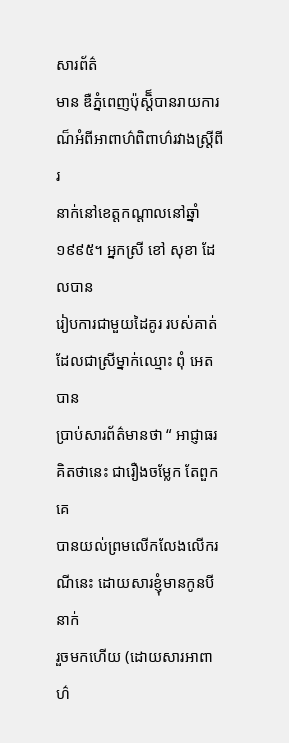សារព័ត៌
មាន ឌឺភ្នំពេញប៉ុស្តិ៏បានរាយការណ៏អំពីអាពាហ៌ពិពាហ៌រវាងស្រី្តពីរ
នាក់នៅខេត្តកណ្តាលនៅឆ្នាំ១៩៩៥។ អ្នកស្រី ខៅ សុខា ដែលបាន
រៀបការជាមួយដៃគូរ របស់គាត់ដែលជាស្រីម្នាក់ឈ្មោះ ពុំ អេត បាន
ប្រាប់សារព័ត៌មានថា “ អាជ្ញាធរគិតថានេះ ជារឿងចម្លែក តែពួកគេ
បានយល់ព្រមលើកលែងលើករណីនេះ ដោយសារខ្ញុំមានកូនបី នាក់
រួចមកហើយ (ដោយសារអាពាហ៌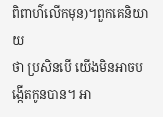ពិពាហ៌លើកមុន)។ពួកគេនិយាយ
ថា ប្រសិនបើ យើងមិនអាចបង្កើតកូនបាន។ អា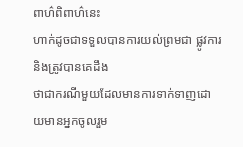ពាហ៌ពិពាហ៌នេះ
ហាក់ដូចជាទទួលបានការយល់ព្រមជា ផ្លូវការ និងត្រូវបានគេដឹង
ថាជាករណីមួយដែលមានការទាក់ទាញដោយមានអ្នកចូលរួម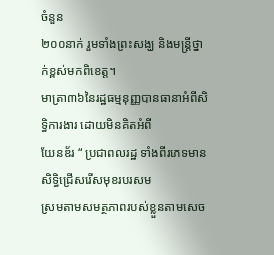ចំនួន
២០០នាក់ រួមទាំងព្រះសង្ឃ និងមន្ត្រីថ្នាក់ខ្ពស់មកពិខេត្ត។
មាត្រា៣៦នៃរដ្ឋធម្មនុញ្ញបានធានាអំពីសិទិ្ធការងារ ដោយមិនគិតអំពី
យែនឌ័រ “ ប្រជាពលរដ្ឋ ទាំងពីរភេទមានសិទ្ធិជ្រើសរើសមុខរបរសម
ស្រមតាមសមត្ថភាពរបស់ខ្លួនតាមសេច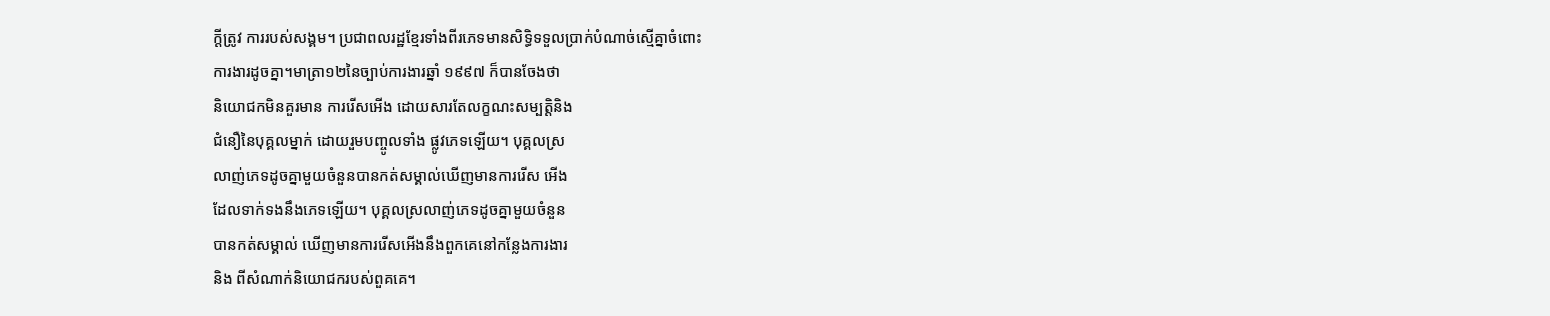ក្តីត្រូវ ការរបស់សង្គម។ ប្រជាពលរដ្ឋខ្មែរទាំងពីរភេទមានសិទ្ធិទទួលប្រាក់បំណាច់ស្មើគ្នាចំពោះ
ការងារដូចគ្នា។មាត្រា១២នៃច្បាប់ការងារឆ្នាំ ១៩៩៧ ក៏បានចែងថា
និយោជកមិនគួរមាន ការរើសអើង ដោយសារតែលក្ខណះសម្បត្តិនិង
ជំនឿនៃបុគ្គលម្នាក់ ដោយរួមបញ្ចូលទាំង ផ្លូវភេទឡើយ។ បុគ្គលស្រ
លាញ់ភេទដូចគ្នាមួយចំនួនបានកត់សម្គាល់ឃើញមានការរើស អើង
ដែលទាក់ទងនឹងភេទឡើយ។ បុគ្គលស្រលាញ់ភេទដូចគ្នាមួយចំនួន
បានកត់សម្គាល់ ឃើញមានការរើសអើងនឹងពួកគេនៅកន្លែងការងារ
និង ពីសំណាក់និយោជករបស់ពួគគេ។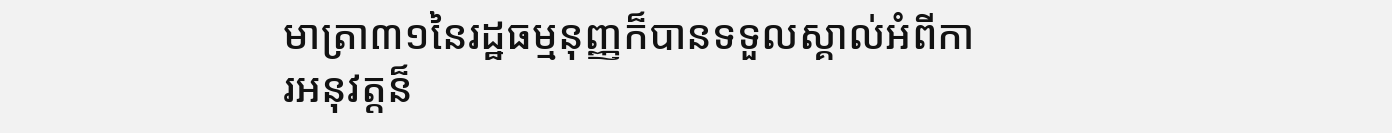មាត្រា៣១នៃរដ្ឋធម្មនុញ្ញក៏បានទទួលស្គាល់អំពីការអនុវត្តន៏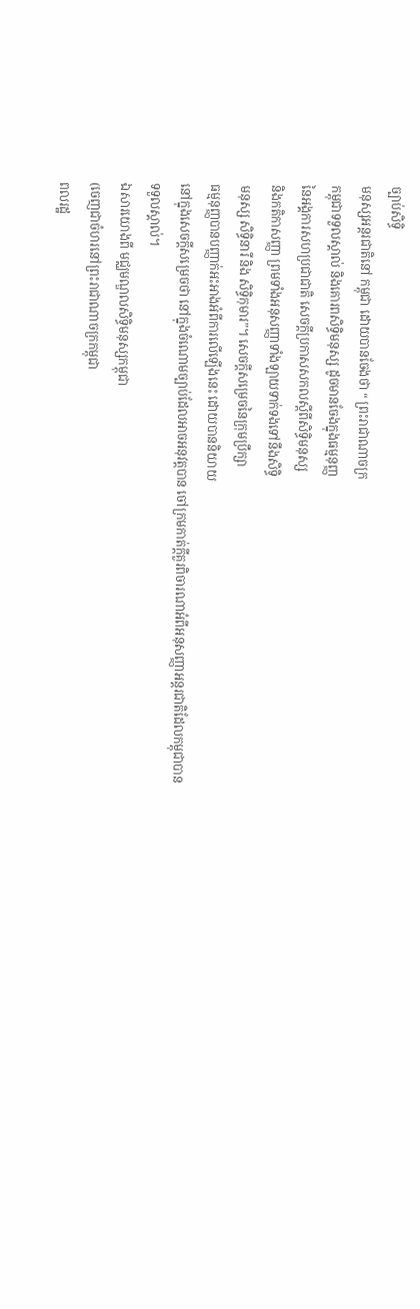ច្បាប់សិទ្ធិ
មនុស្សអន្តរជាតិនៅ កម្ពុជា ដោយបានចែងថា “ ព្រះរាជាណាចក្រ
កម្ពុជាទទួលស្គាល់ និងគោរពសិទ្ធិមនុស្ស ដូចមានចែងក្នុងធម្មនុញ្ញ
នៃអង្គការសហប្រជាជាតិ សេចក្តីប្រកាសសកលស្តីពីសិទ្ធិមនុស្ស
និងកតិកាសញ្ញា ព្រមទាំងអនុសញ្ញាទាំងឡាយទាក់ទងទៅនឹងសិទ្ធិ
មនុស្ស សិទ្ធិនារី និង សិទ្ធិកុមារ”។ សេចក្តីសម្រេចនៃក្រុមប្រឹក្សា
ធម្មនុញ្ញបានបញ្ញាក់អះអាងអំពីការលើឡើងនេះ ដោយបាននិយាយ
នៅក្នុងសេចក្តីសម្រេចថា នៅក្នុងចំណោមច្បាប់ដែលអាចអនុវត្តបាន ចៅក្រមកាត់ក្តីគួរពិចារណាអំពីអនុសញ្ញាអន្តរជាតិដែលកម្ពុជាបាន
ទទួលស្គាល់។
ឯសារយោងពី មជ្ឈមណ្ឌលសិទ្ធិមនុស្សកម្ពុជា
(ចេញជាចំហរនៅព្រះរាជាណាចក្រកម្ពុជា
ពលរដ្ឋ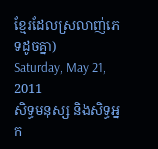ខ្មែរដែលស្រលាញ់ភេទដូចគ្នា)
Saturday, May 21, 2011
សិទ្ធមនុស្ស និងសិទ្ធអ្នក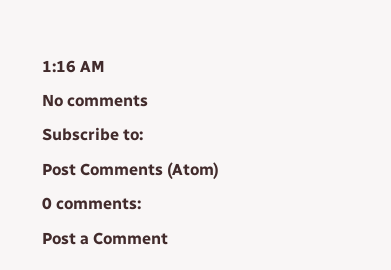1:16 AM
No comments
Subscribe to:
Post Comments (Atom)
0 comments:
Post a Comment